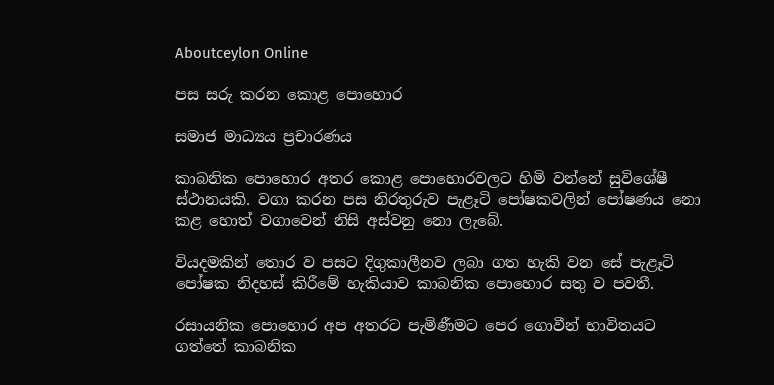Aboutceylon Online

පස සරු කරන කොළ පොහොර

සමාජ මාධ්‍යය ප්‍රචාරණය

කාබනික පොහොර අතර කොළ පොහොරවලට හිමි වන්නේ සුවිශේෂී ස්‌ථානයකි. වගා කරන පස නිරතුරුව පැළෑටි පෝෂකවලින් පෝෂණය නො කළ හොත් වගාවෙන් නිසි අස්‌වනු නො ලැබේ.

වියදමකින් තොර ව පසට දිගුකාලීනව ලබා ගත හැකි වන සේ පැළෑටි පෝෂක නිදහස්‌ කිරීමේ හැකියාව කාබනික පොහොර සතු ව පවතී.

රසායනික පොහොර අප අතරට පැමිණීමට පෙර ගොවීන් භාවිතයට ගත්තේ කාබනික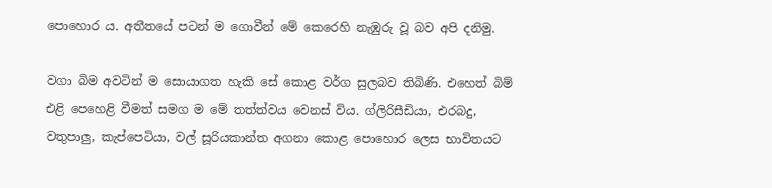පොහොර ය. අතීතයේ පටන් ම ගොවීන් මේ කෙරෙහි නැඹුරු වූ බව අපි දනිමු.

වගා බිම අවටින් ම සොයාගත හැකි සේ කොළ වර්ග සුලබව තිබිණි. එහෙත් බිම් එළි පෙහෙළි වීමත් සමග ම මේ තත්ත්වය වෙනස්‌ විය. ග්ලිරිසීඩියා, එරබදු, වතුපාලු, කැප්පෙටියා, වල් සූරියකාන්ත අගනා කොළ පොහොර ලෙස භාවිතයට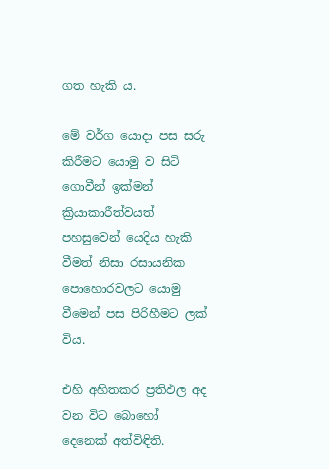ගත හැකි ය.

මේ වර්ග යොදා පස සරු කිරීමට යොමු ව සිටි ගොවීන් ඉක්‌මන් ක්‍රියාකාරීත්වයත් පහසුවෙන් යෙදිය හැකි වීමත් නිසා රසායනික පොහොරවලට යොමු වීමෙන් පස පිරිහීමට ලක්‌ විය.

එහි අහිතකර ප්‍රතිඵල අද වන විට බොහෝ දෙනෙක්‌ අත්විඳිති.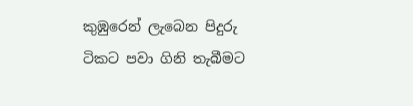කුඹුරෙන් ලැබෙන පිදුරු ටිකට පවා ගිනි තැබීමට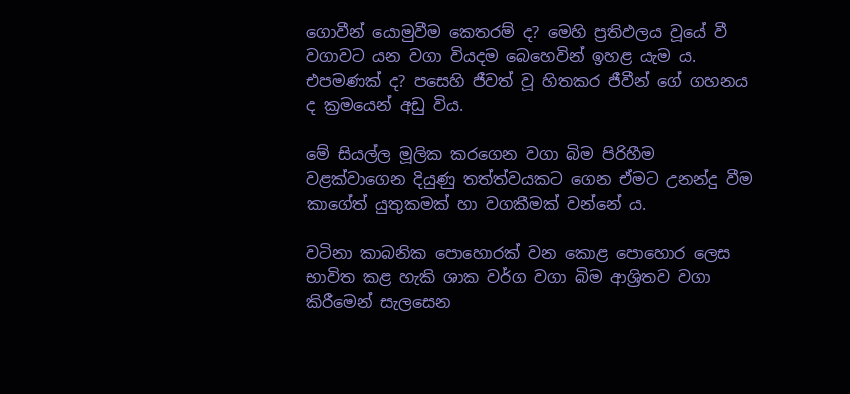ගොවීන් යොමුවීම කෙතරම් ද? මෙහි ප්‍රතිඵලය වූයේ වී වගාවට යන වගා වියදම බෙහෙවින් ඉහළ යැම ය. එපමණක්‌ ද? පසෙහි ජීවත් වූ හිතකර ජීවීන් ගේ ගහනය ද ක්‍රමයෙන් අඩු විය.

මේ සියල්ල මූලික කරගෙන වගා බිම පිරිහීම වළක්‌වාගෙන දියුණු තත්ත්වයකට ගෙන ඒමට උනන්දු වීම කාගේත් යුතුකමක්‌ හා වගකීමක්‌ වන්නේ ය.

වටිනා කාබනික පොහොරක්‌ වන කොළ පොහොර ලෙස භාවිත කළ හැකි ශාක වර්ග වගා බිම ආශ්‍රිතව වගා කිරීමෙන් සැලසෙන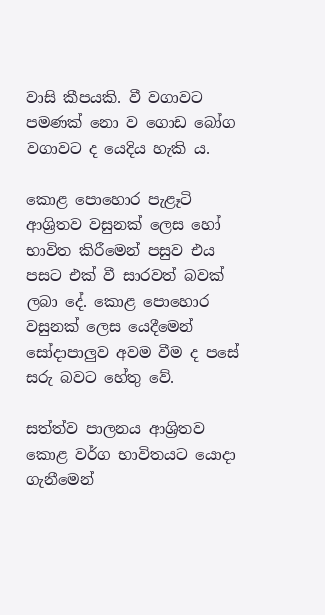වාසි කීපයකි. වී වගාවට පමණක්‌ නො ව ගොඩ බෝග වගාවට ද යෙදිය හැකි ය.

කොළ පොහොර පැළෑටි ආශ්‍රිතව වසුනක්‌ ලෙස හෝ භාවිත කිරීමෙන් පසුව එය පසට එක්‌ වී සාරවත් බවක්‌ ලබා දේ. කොළ පොහොර වසුනක්‌ ලෙස යෙදීමෙන් සෝදාපාලුව අවම වීම ද පසේ සරු බවට හේතු වේ.

සත්ත්ව පාලනය ආශ්‍රිතව කොළ වර්ග භාවිතයට යොදා ගැනීමෙන්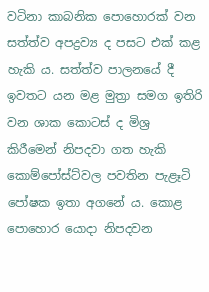වටිනා කාබනික පොහොරක්‌ වන සත්ත්ව අපද්‍රව්‍ය ද පසට එක්‌ කළ හැකි ය. සත්ත්ව පාලනයේ දී ඉවතට යන මළ මුත්‍රා සමග ඉතිරි වන ශාක කොටස්‌ ද මිශ්‍ර කිරීමෙන් නිපදවා ගත හැකි කොම්පෝස්‌ට්‌වල පවතින පැළෑටි පෝෂක ඉතා අගනේ ය. කොළ පොහොර යොදා නිපදවන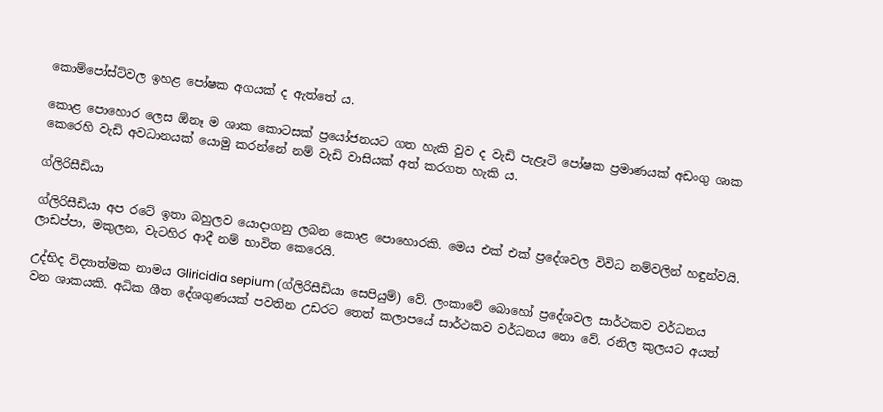කොම්පෝස්‌ට්‌වල ඉහළ පෝෂක අගයක්‌ ද ඇත්තේ ය.

කොළ පොහොර ලෙස ඕනෑ ම ශාක කොටසක්‌ ප්‍රයෝජනයට ගත හැකි වුව ද වැඩි පැළෑටි පෝෂක ප්‍රමාණයක්‌ අඩංගු ශාක කෙරෙහි වැඩි අවධානයක්‌ යොමු කරන්නේ නම් වැඩි වාසියක්‌ අත් කරගත හැකි ය.

ග්ලිරිසීඩියා

ග්ලිරිසීඩියා අප රටේ ඉතා බහුලව යොදාගනු ලබන කොළ පොහොරකි. මෙය එක්‌ එක්‌ ප්‍රදේශවල විවිධ නම්වලින් හඳුන්වයි. ලාඩප්පා, මකුලන, වැටහිර ආදී නම් භාවිත කෙරෙයි.

උද්භිද විද්‍යාත්මක නාමය Gliricidia sepium (ග්ලිරිසීඩියා සෙපියුම්) වේ. ලංකාවේ බොහෝ ප්‍රදේශවල සාර්ථකව වර්ධනය වන ශාකයකි. අධික ශීත දේශගුණයක්‌ පවතින උඩරට තෙත් කලාපයේ සාර්ථකව වර්ධනය නො වේ. රනිල කුලයට අයත්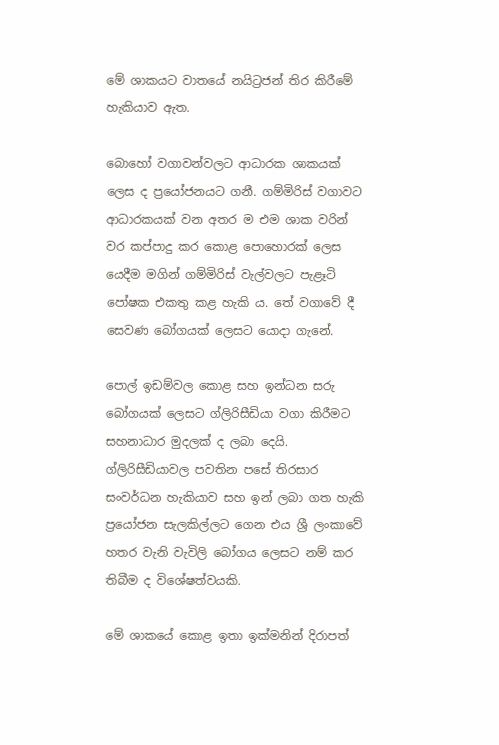මේ ශාකයට වාතයේ නයිට්‍රජන් තිර කිරීමේ හැකියාව ඇත.

බොහෝ වගාවන්වලට ආධාරක ශාකයක්‌ ලෙස ද ප්‍රයෝජනයට ගනී. ගම්මිරිස්‌ වගාවට ආධාරකයක්‌ වන අතර ම එම ශාක වරින් වර කප්පාදු කර කොළ පොහොරක්‌ ලෙස යෙදීම මගින් ගම්මිරිස්‌ වැල්වලට පැළෑටි පෝෂක එකතු කළ හැකි ය. තේ වගාවේ දී සෙවණ බෝගයක්‌ ලෙසට යොදා ගැනේ.

පොල් ඉඩම්වල කොළ සහ ඉන්ධන සරු බෝගයක්‌ ලෙසට ග්ලිරිසීඩියා වගා කිරීමට සහනාධාර මුදලක්‌ ද ලබා දෙයි. ග්ලිරිසීඩියාවල පවතින පසේ තිරසාර සංවර්ධන හැකියාව සහ ඉන් ලබා ගත හැකි ප්‍රයෝජන සැලකිල්ලට ගෙන එය ශ්‍රී ලංකාවේ හතර වැනි වැවිලි බෝගය ලෙසට නම් කර තිබීම ද විශේෂත්වයකි.

මේ ශාකයේ කොළ ඉතා ඉක්‌මනින් දිරාපත්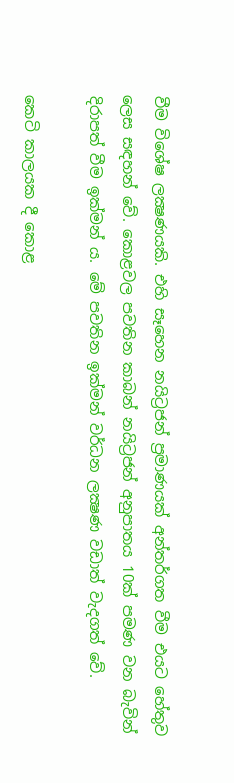වීම විශේෂ ලක්‍ෂණයකි. එහි සෑහෙන නයිට්‍රජන් ප්‍රමාණයක්‌ අන්තර්ගත වීම එයට හේතුව ලෙස සඳහන් වේ. කොළවල පවතින කාබන් නයිට්‍රජන් අනුපාතය 10ක්‌ පමණ වන බැවින් දිරාපත් වීම ඉක්‌මන් ය. මේ පවතින ඉක්‌මන් වර්ධන ලක්‍ෂණ වඩාත් වැදගත් වේ.

කෙටි කාලයක දී කොළ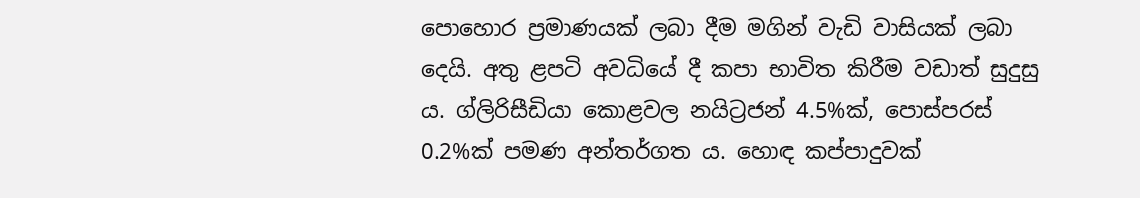පොහොර ප්‍රමාණයක්‌ ලබා දීම මගින් වැඩි වාසියක්‌ ලබා දෙයි. අතු ළපටි අවධියේ දී කපා භාවිත කිරීම වඩාත් සුදුසු ය. ග්ලිරිසීඩියා කොළවල නයිට්‍රජන් 4.5%ක්‌, පොස්‌පරස්‌ 0.2%ක්‌ පමණ අන්තර්ගත ය. හොඳ කප්පාදුවක්‌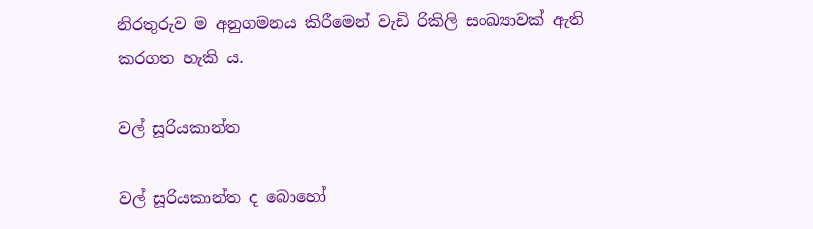නිරතුරුව ම අනුගමනය කිරීමෙන් වැඩි රිකිලි සංඛ්‍යාවක්‌ ඇති කරගත හැකි ය.

වල් සූරියකාන්ත

වල් සූරියකාන්ත ද බොහෝ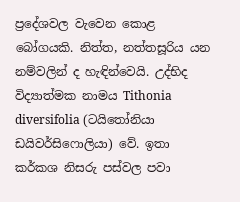ප්‍රදේශවල වැවෙන කොළ බෝගයකි. නිත්ත, නත්තසූරිය යන නම්වලින් ද හැඳින්වෙයි. උද්භිද විද්‍යාත්මක නාමය Tithonia diversifolia (ටයිතෝනියා ඩයිවර්සිෆොලියා) වේ. ඉතා කර්කශ නිසරු පස්‌වල පවා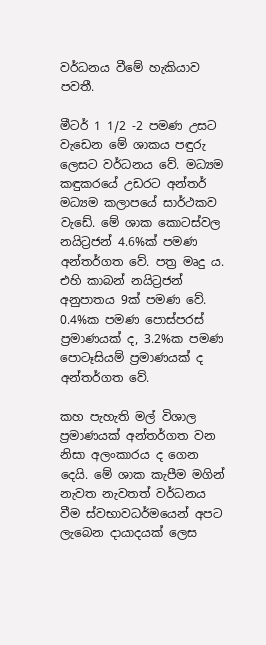වර්ධනය වීමේ හැකියාව පවතී.

මීටර් 1 1/2 -2 පමණ උසට වැඩෙන මේ ශාකය පඳුරු ලෙසට වර්ධනය වේ. මධ්‍යම කඳුකරයේ උඩරට අන්තර් මධ්‍යම කලාපයේ සාර්ථකව වැඩේ. මේ ශාක කොටස්‌වල නයිට්‍රජන් 4.6%ක්‌ පමණ අන්තර්ගත වේ. පත්‍ර මෘදු ය. එහි කාබන් නයිට්‍රජන් අනුපාතය 9ක්‌ පමණ වේ. 0.4%ක පමණ පොස්‌පරස්‌ ප්‍රමාණයක්‌ ද, 3.2%ක පමණ පොටෑසියම් ප්‍රමාණයක්‌ ද අන්තර්ගත වේ.

කහ පැහැති මල් විශාල ප්‍රමාණයක්‌ අන්තර්ගත වන නිසා අලංකාරය ද ගෙන දෙයි. මේ ශාක කැපීම මගින් නැවත නැවතත් වර්ධනය වීම ස්‌වභාවධර්මයෙන් අපට ලැබෙන දායාදයක්‌ ලෙස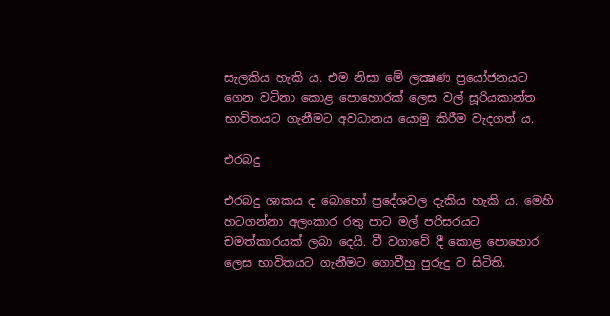සැලකිය හැකි ය. එම නිසා මේ ලක්‍ෂණ ප්‍රයෝජනයට ගෙන වටිනා කොළ පොහොරක්‌ ලෙස වල් සූරියකාන්ත භාවිතයට ගැනීමට අවධානය යොමු කිරීම වැදගත් ය.

එරබදු

එරබදු ශාකය ද බොහෝ ප්‍රදේශවල දැකිය හැකි ය. මෙහි හටගන්නා අලංකාර රතු පාට මල් පරිසරයට චමත්කාරයක්‌ ලබා දෙයි. වී වගාවේ දී කොළ පොහොර ලෙස භාවිතයට ගැනීමට ගොවීහු පුරුදු ව සිටිති.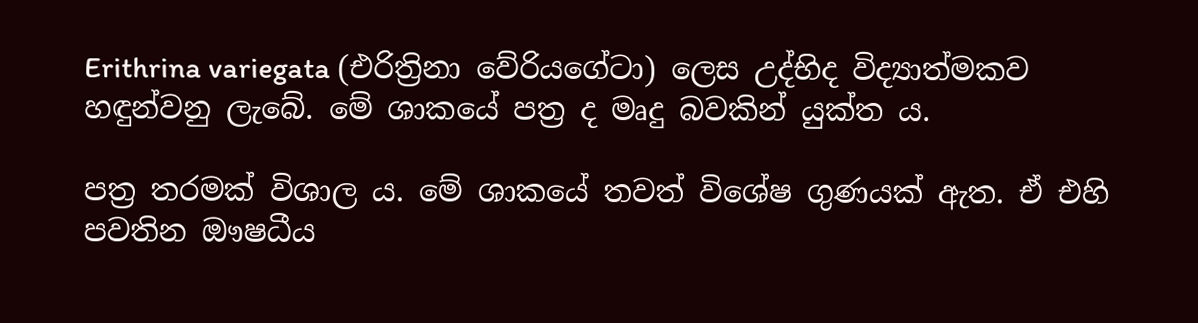Erithrina variegata (එරිත්‍රිනා වේරියගේටා) ලෙස උද්භිද විද්‍යාත්මකව හඳුන්වනු ලැබේ. මේ ශාකයේ පත්‍ර ද මෘදු බවකින් යුක්‌ත ය.

පත්‍ර තරමක්‌ විශාල ය. මේ ශාකයේ තවත් විශේෂ ගුණයක්‌ ඇත. ඒ එහි පවතින ඖෂධීය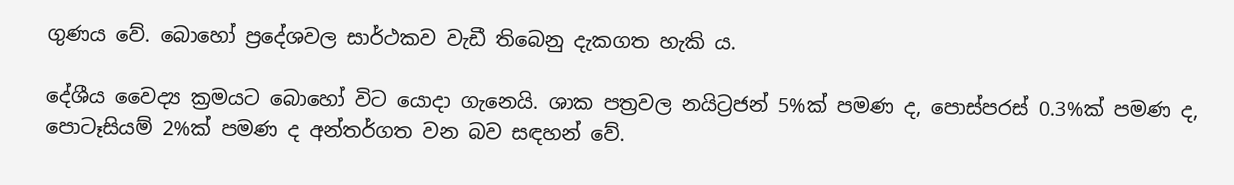ගුණය වේ. බොහෝ ප්‍රදේශවල සාර්ථකව වැඩී තිබෙනු දැකගත හැකි ය.

දේශීය වෛද්‍ය ක්‍රමයට බොහෝ විට යොදා ගැනෙයි. ශාක පත්‍රවල නයිට්‍රජන් 5%ක්‌ පමණ ද, පොස්‌පරස්‌ 0.3%ක්‌ පමණ ද, පොටෑසියම් 2%ක්‌ පමණ ද අන්තර්ගත වන බව සඳහන් වේ.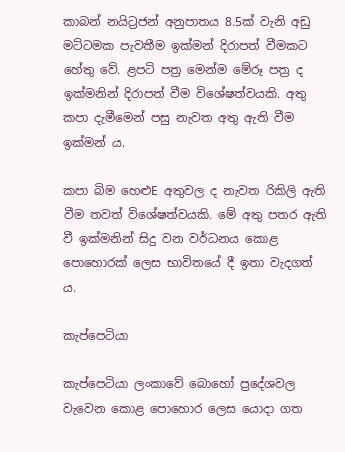කාබන් නයිට්‍රජන් අනුපාතය 8.5ක්‌ වැනි අඩු මට්‌ටමක පැවතීම ඉක්‌මන් දිරාපත් වීමකට හේතු වේ. ළපටි පත්‍ර මෙන්ම මේරූ පත්‍ර ද ඉක්‌මනින් දිරාපත් වීම විශේෂත්වයකි. අතු කපා දැමීමෙන් පසු නැවත අතු ඇති වීම ඉක්‌මන් ය.

කපා බිම හෙළුE අතුවල ද නැවත රිකිලි ඇති වීම තවත් විශේෂත්වයකි. මේ අතු පතර ඇති වී ඉක්‌මනින් සිදු වන වර්ධනය කොළ පොහොරක්‌ ලෙස භාවිතයේ දී ඉතා වැදගත් ය.

කැප්පෙටියා

කැප්පෙටියා ලංකාවේ බොහෝ ප්‍රදේශවල වැවෙන කොළ පොහොර ලෙස යොදා ගත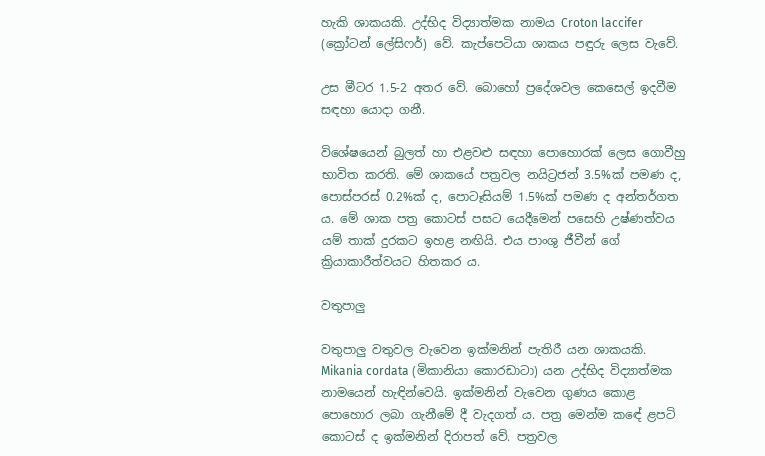හැකි ශාකයකි. උද්භිද විද්‍යාත්මක නාමය Croton laccifer (ක්‍රෝටන් ලේසිෆර්) වේ. කැප්පෙටියා ශාකය පඳුරු ලෙස වැවේ.

උස මීටර 1.5-2 අතර වේ. බොහෝ ප්‍රදේශවල කෙසෙල් ඉදවීම සඳහා යොදා ගනී.

විශේෂයෙන් බුලත් හා එළවළු සඳහා පොහොරක්‌ ලෙස ගොවීහු භාවිත කරති. මේ ශාකයේ පත්‍රවල නයිට්‍රජන් 3.5%ක්‌ පමණ ද, පොස්‌පරස්‌ 0.2%ක්‌ ද, පොටෑසියම් 1.5%ක්‌ පමණ ද අන්තර්ගත ය. මේ ශාක පත්‍ර කොටස්‌ පසට යෙදීමෙන් පසෙහි උෂ්ණත්වය යම් තාක්‌ දුරකට ඉහළ නඟියි. එය පාංශු ජීවීන් ගේ ක්‍රියාකාරීත්වයට හිතකර ය.

වතුපාලු

වතුපාලු වතුවල වැවෙන ඉක්‌මනින් පැතිරී යන ශාකයකි. Mikania cordata (මිකානියා කොරඩාටා) යන උද්භිද විද්‍යාත්මක නාමයෙන් හැඳින්වෙයි. ඉක්‌මනින් වැවෙන ගුණය කොළ පොහොර ලබා ගැනීමේ දී වැදගත් ය. පත්‍ර මෙන්ම කඳේ ළපටි කොටස්‌ ද ඉක්‌මනින් දිරාපත් වේ. පත්‍රවල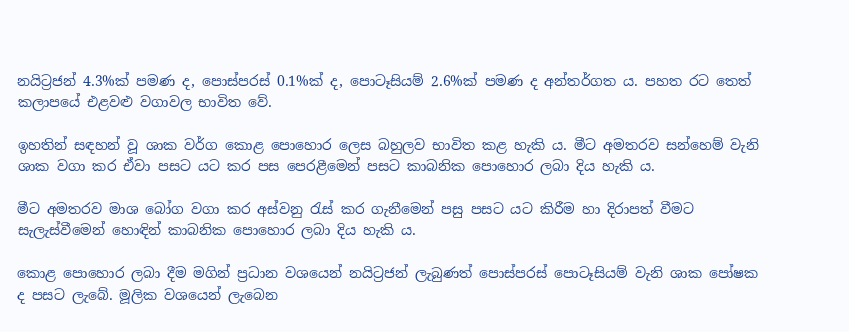නයිට්‍රජන් 4.3%ක්‌ පමණ ද, පොස්‌පරස්‌ 0.1%ක්‌ ද, පොටෑසියම් 2.6%ක්‌ පමණ ද අන්තර්ගත ය. පහත රට තෙත් කලාපයේ එළවළු වගාවල භාවිත වේ.

ඉහතින් සඳහන් වූ ශාක වර්ග කොළ පොහොර ලෙස බහුලව භාවිත කළ හැකි ය. මීට අමතරව සන්හෙම් වැනි ශාක වගා කර ඒවා පසට යට කර පස පෙරළීමෙන් පසට කාබනික පොහොර ලබා දිය හැකි ය.

මීට අමතරව මාශ බෝග වගා කර අස්‌වනු රැස්‌ කර ගැනීමෙන් පසු පසට යට කිරීම හා දිරාපත් වීමට සැලැස්‌වීමෙන් හොඳින් කාබනික පොහොර ලබා දිය හැකි ය.

කොළ පොහොර ලබා දීම මගින් ප්‍රධාන වශයෙන් නයිට්‍රජන් ලැබුණත් පොස්‌පරස්‌ පොටෑසියම් වැනි ශාක පෝෂක ද පසට ලැබේ. මූලික වශයෙන් ලැබෙන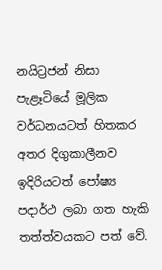නයිට්‍රජන් නිසා පැළෑටියේ මූලික වර්ධනයටත් හිතකර අතර දිගුකාලීනව ඉදිරියටත් පෝෂ්‍ය පදාර්ථ ලබා ගත හැකි තත්ත්වයකට පත් වේ.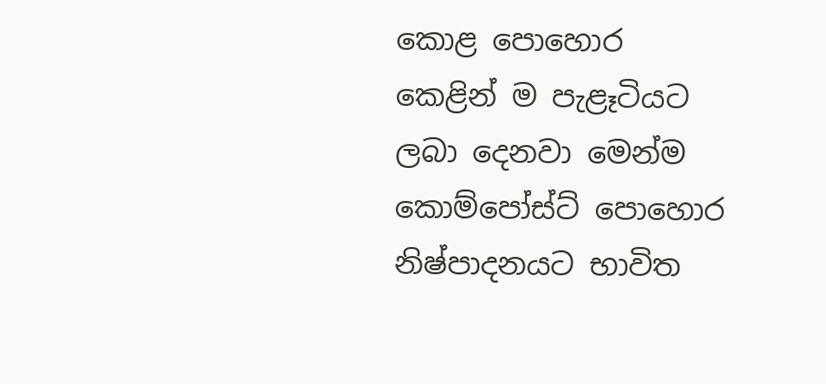කොළ පොහොර කෙළින් ම පැළෑටියට ලබා දෙනවා මෙන්ම කොම්පෝස්‌ට්‌ පොහොර නිෂ්පාදනයට භාවිත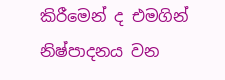කිරීමෙන් ද එමගින් නිෂ්පාදනය වන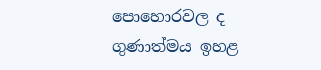පොහොරවල ද ගුණාත්මය ඉහළ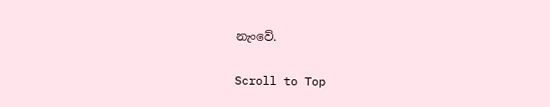නැංවේ.

Scroll to Top